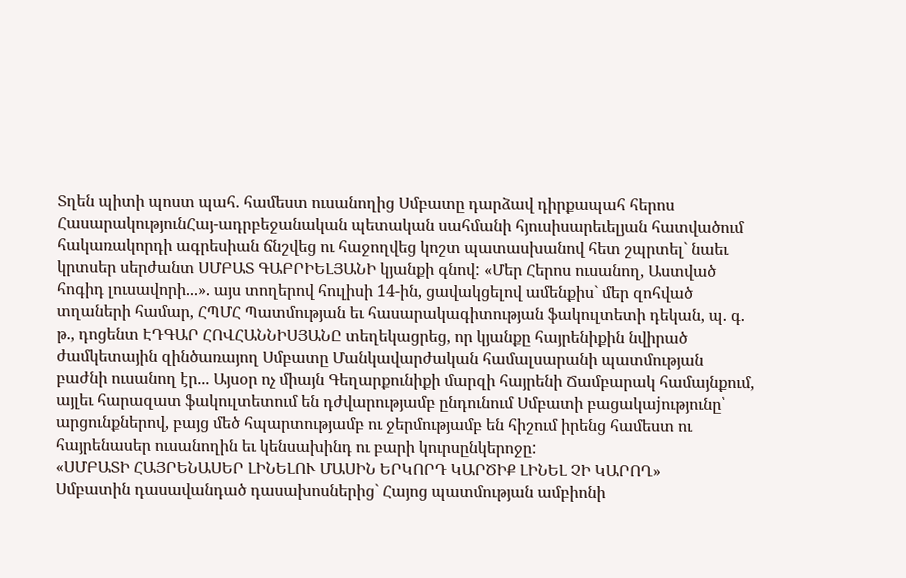Տղեն պիտի պոստ պահ. համեստ ուսանողից Սմբատը դարձավ դիրքապահ հերոս
ՀասարակությունՀայ-ադրբեջանական պետական սահմանի հյուսիսարեւելյան հատվածում հակառակորդի ագրեսիան ճնշվեց ու հաջողվեց կոշտ պատասխանով հետ շպրտել` նաեւ կրտսեր սերժանտ ՍՄԲԱՏ ԳԱԲՐԻԵԼՅԱՆԻ կյանքի գնով: «Մեր Հերոս ուսանող, Աստված հոգիդ լուսավորի...». այս տողերով հուլիսի 14-ին, ցավակցելով ամենքիս` մեր զոհված տղաների համար, ՀՊՄՀ Պատմության եւ հասարակագիտության ֆակուլտետի դեկան, պ. գ. թ., դոցենտ ԷԴԳԱՐ ՀՈՎՀԱՆՆԻՍՅԱՆԸ տեղեկացրեց, որ կյանքը հայրենիքին նվիրած ժամկետային զինծառայող Սմբատը Մանկավարժական համալսարանի պատմության բաժնի ուսանող էր... Այսօր ոչ միայն Գեղարքունիքի մարզի հայրենի Ճամբարակ համայնքում, այլեւ հարազատ ֆակուլտետում են դժվարությամբ ընդունում Սմբատի բացակաjությունը՝ արցունքներով, բայց մեծ հպարտությամբ ու ջերմությամբ են հիշում իրենց համեստ ու հայրենասեր ուսանողին եւ կենսախինդ ու բարի կուրսընկերոջը:
«ՍՄԲԱՏԻ ՀԱՅՐԵՆԱՍԵՐ ԼԻՆԵԼՈՒ ՄԱՍԻՆ ԵՐԿՈՐԴ ԿԱՐԾԻՔ ԼԻՆԵԼ ՉԻ ԿԱՐՈՂ»
Սմբատին դասավանդած դասախոսներից` Հայոց պատմության ամբիոնի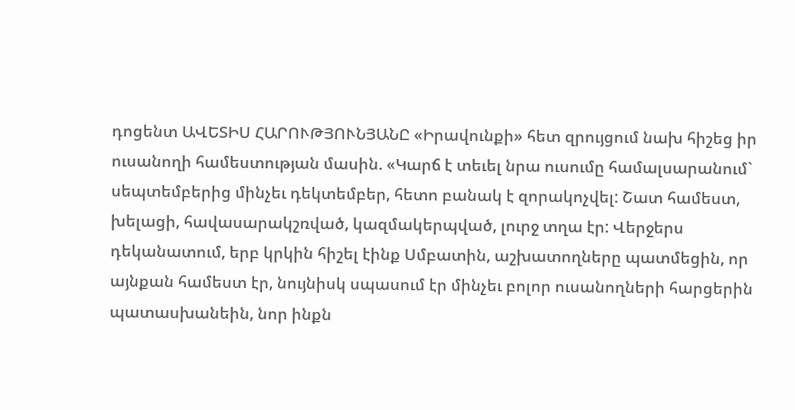դոցենտ ԱՎԵՏԻՍ ՀԱՐՈՒԹՅՈՒՆՅԱՆԸ «Իրավունքի» հետ զրույցում նախ հիշեց իր ուսանողի համեստության մասին. «Կարճ է տեւել նրա ուսումը համալսարանում` սեպտեմբերից մինչեւ դեկտեմբեր, հետո բանակ է զորակոչվել: Շատ համեստ, խելացի, հավասարակշռված, կազմակերպված, լուրջ տղա էր: Վերջերս դեկանատում, երբ կրկին հիշել էինք Սմբատին, աշխատողները պատմեցին, որ այնքան համեստ էր, նույնիսկ սպասում էր մինչեւ բոլոր ուսանողների հարցերին պատասխանեին, նոր ինքն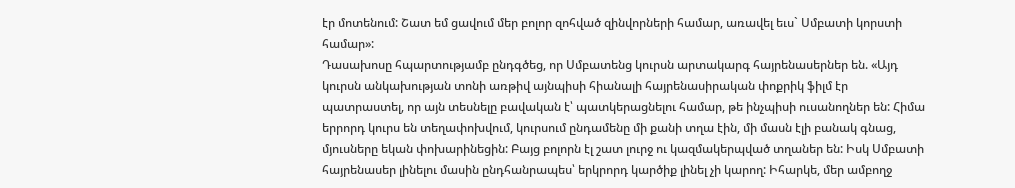էր մոտենում: Շատ եմ ցավում մեր բոլոր զոհված զինվորների համար, առավել եւս` Սմբատի կորստի համար»:
Դասախոսը հպարտությամբ ընդգծեց, որ Սմբատենց կուրսն արտակարգ հայրենասերներ են. «Այդ կուրսն անկախության տոնի առթիվ այնպիսի հիանալի հայրենասիրական փոքրիկ ֆիլմ էր պատրաստել, որ այն տեսնելը բավական է՝ պատկերացնելու համար, թե ինչպիսի ուսանողներ են: Հիմա երրորդ կուրս են տեղափոխվում, կուրսում ընդամենը մի քանի տղա էին, մի մասն էլի բանակ գնաց, մյուսները եկան փոխարինեցին: Բայց բոլորն էլ շատ լուրջ ու կազմակերպված տղաներ են: Իսկ Սմբատի հայրենասեր լինելու մասին ընդհանրապես՝ երկրորդ կարծիք լինել չի կարող: Իհարկե, մեր ամբողջ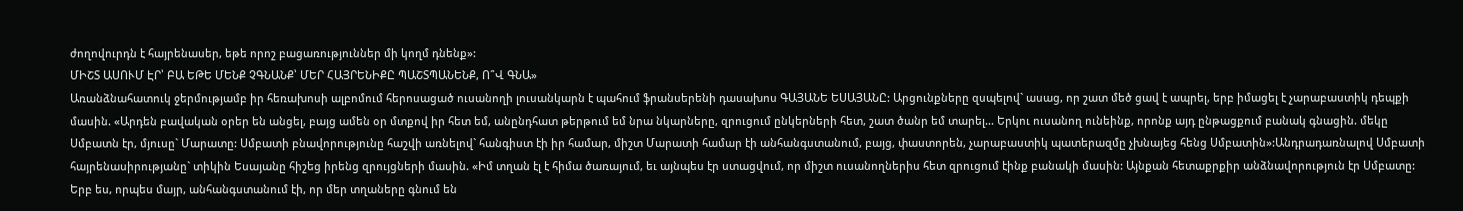ժողովուրդն է հայրենասեր, եթե որոշ բացառություններ մի կողմ դնենք»:
ՄԻՇՏ ԱՍՈՒՄ ԷՐ՝ ԲԱ ԵԹԵ ՄԵՆՔ ՉԳՆԱՆՔ՝ ՄԵՐ ՀԱՅՐԵՆԻՔԸ ՊԱՇՏՊԱՆԵՆՔ, Ո՞Վ ԳՆԱ»
Առանձնահատուկ ջերմությամբ իր հեռախոսի ալբոմում հերոսացած ուսանողի լուսանկարն է պահում ֆրանսերենի դասախոս ԳԱՅԱՆԵ ԵՍԱՅԱՆԸ: Արցունքները զսպելով` ասաց, որ շատ մեծ ցավ է ապրել, երբ իմացել է չարաբաստիկ դեպքի մասին. «Արդեն բավական օրեր են անցել, բայց ամեն օր մտքով իր հետ եմ, անընդհատ թերթում եմ նրա նկարները, զրուցում ընկերների հետ, շատ ծանր եմ տարել... Երկու ուսանող ունեինք, որոնք այդ ընթացքում բանակ գնացին. մեկը Սմբատն էր, մյուսը` Մարատը: Սմբատի բնավորությունը հաշվի առնելով` հանգիստ էի իր համար, միշտ Մարատի համար էի անհանգստանում, բայց, փաստորեն, չարաբաստիկ պատերազմը չխնայեց հենց Սմբատին»:Անդրադառնալով Սմբատի հայրենասիրությանը` տիկին Եսայանը հիշեց իրենց զրույցների մասին. «Իմ տղան էլ է հիմա ծառայում, եւ այնպես էր ստացվում, որ միշտ ուսանողներիս հետ զրուցում էինք բանակի մասին: Այնքան հետաքրքիր անձնավորություն էր Սմբատը: Երբ ես, որպես մայր, անհանգստանում էի, որ մեր տղաները գնում են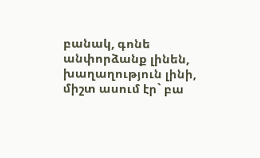բանակ, գոնե անփորձանք լինեն, խաղաղություն լինի, միշտ ասում էր` բա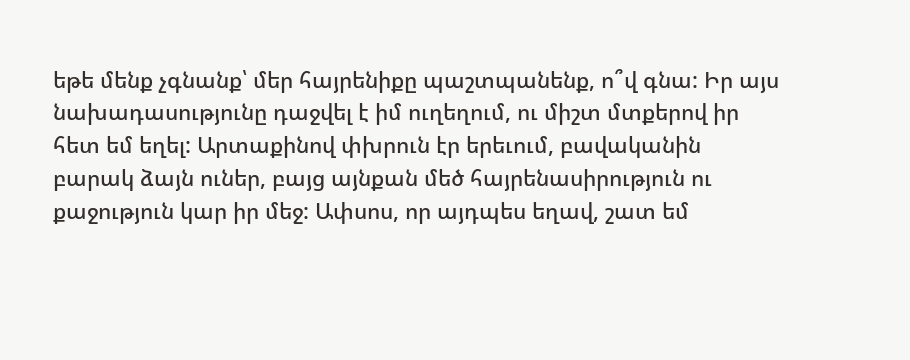եթե մենք չգնանք՝ մեր հայրենիքը պաշտպանենք, ո՞վ գնա: Իր այս նախադասությունը դաջվել է իմ ուղեղում, ու միշտ մտքերով իր հետ եմ եղել: Արտաքինով փխրուն էր երեւում, բավականին բարակ ձայն ուներ, բայց այնքան մեծ հայրենասիրություն ու քաջություն կար իր մեջ: Ափսոս, որ այդպես եղավ, շատ եմ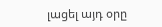լացել այդ օրը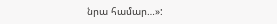նրա համար…»: